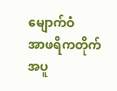မျောက်ဝံ
အာဖရိကတိုက် အပူ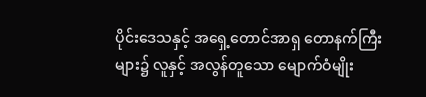ပိုင်းဒေသနှင့် အရှေ့တောင်အာရှ တောနက်ကြီးများ၌ လူနှင့် အလွန်တူသော မျောက်ဝံမျိုး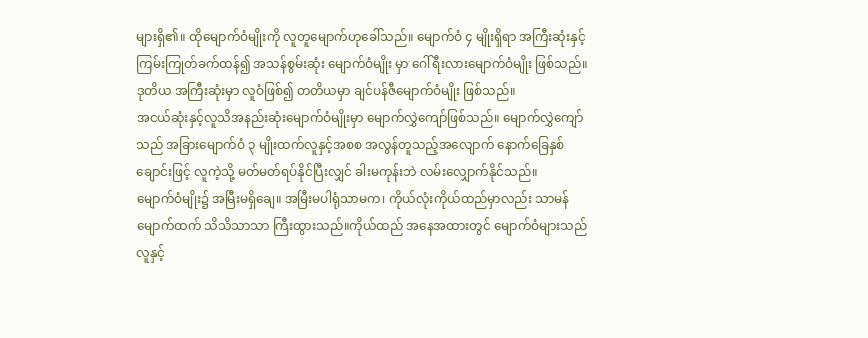များရှိ၏။ ထိုမျောက်ဝံမျိုးကို လူတူမျောက်ဟုခေါ်သည်။ မျောက်ဝံ ၄ မျိုးရှိရာ အကြီးဆုံးနှင့် ကြမ်းကြုတ်ခက်ထန်၍ အသန်စွမ်းဆုံး မျောက်ဝံမျိုး မှာ ဂေါ်ရီးလားမျောက်ဝံမျိုး ဖြစ်သည်။ ဒုတိယ အကြီးဆုံးမှာ လူဝံဖြစ်၍ တတိယမှာ ချင်ပန်ဇီမျောက်ဝံမျိုး ဖြစ်သည်။
အငယ်ဆုံးနှင့်လူသိအနည်းဆုံးမျောက်ဝံမျိုးမှာ မျောက်လွှဲကျော်ဖြစ်သည်။ မျောက်လွှဲကျော် သည် အခြားမျောက်ဝံ ၃ မျိုးထက်လူနှင့်အစစ အလွန်တူသည့်အလျောက် နောက်ခြေနှစ်ချောင်းဖြင့် လူကဲ့သို့ မတ်မတ်ရပ်နိုင်ပြီးလျှင် ခါးမကုန်းဘဲ လမ်းလျှောက်နိုင်သည်။
မျောက်ဝံမျိုး၌ အမြီးမရှိချေ။ အမြီးမပါရုံသာမက၊ ကိုယ်လုံးကိုယ်ထည်မှာလည်း သာမန်မျောက်ထက် သိသိသာသာ ကြီးထွားသည်။ကိုယ်ထည် အနေအထားတွင် မျောက်ဝံများသည် လူနှင့်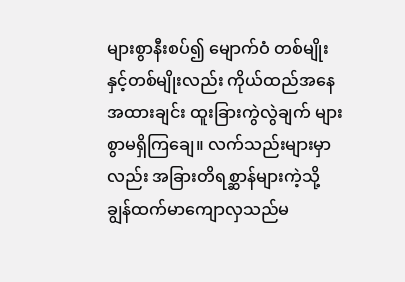များစွာနီးစပ်၍ မျောက်ဝံ တစ်မျိုးနှင့်တစ်မျိုးလည်း ကိုယ်ထည်အနေ အထားချင်း ထူးခြားကွဲလွဲချက် များစွာမရှိကြချေ။ လက်သည်းများမှာလည်း အခြားတိရစ္ဆာန်များကဲ့သို့ ချွန်ထက်မာကျောလှသည်မ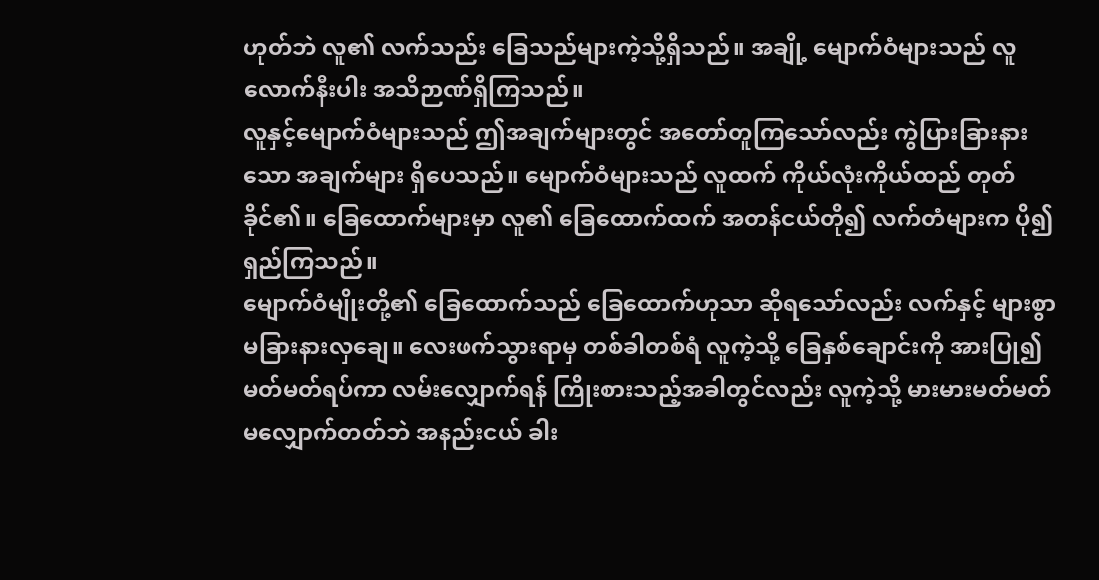ဟုတ်ဘဲ လူ၏ လက်သည်း ခြေသည်များကဲ့သို့ရှိသည်။ အချို့ မျောက်ဝံများသည် လူလောက်နီးပါး အသိဉာဏ်ရှိကြသည်။
လူနှင့်မျောက်ဝံများသည် ဤအချက်များတွင် အတော်တူကြသော်လည်း ကွဲပြားခြားနားသော အချက်များ ရှိပေသည်။ မျောက်ဝံများသည် လူထက် ကိုယ်လုံးကိုယ်ထည် တုတ်ခိုင်၏။ ခြေထောက်များမှာ လူ၏ ခြေထောက်ထက် အတန်ငယ်တို၍ လက်တံများက ပို၍ ရှည်ကြသည်။
မျောက်ဝံမျိုးတို့၏ ခြေထောက်သည် ခြေထောက်ဟုသာ ဆိုရသော်လည်း လက်နှင့် များစွာ မခြားနားလှချေ။ လေးဖက်သွားရာမှ တစ်ခါတစ်ရံ လူကဲ့သို့ ခြေနှစ်ချောင်းကို အားပြု၍ မတ်မတ်ရပ်ကာ လမ်းလျှောက်ရန် ကြိုးစားသည့်အခါတွင်လည်း လူကဲ့သို့ မားမားမတ်မတ် မလျှောက်တတ်ဘဲ အနည်းငယ် ခါး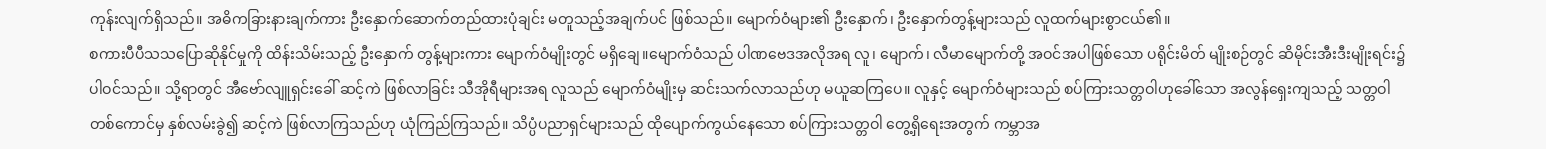ကုန်းလျက်ရှိသည်။ အဓိကခြားနားချက်ကား ဦးနှောက်ဆောက်တည်ထားပုံချင်း မတူသည့်အချက်ပင် ဖြစ်သည်။ မျောက်ဝံများ၏ ဦးနှောက်၊ ဦးနှောက်တွန့်များသည် လူထက်များစွာငယ်၏။
စကားပီပီသသပြောဆိုနိုင်မှုကို ထိန်းသိမ်းသည့် ဦးနှောက် တွန့်များကား မျောက်ဝံမျိုးတွင် မရှိချေ။မျောက်ဝံသည် ပါဏဗေဒအလိုအရ လူ၊ မျောက်၊ လီမာမျောက်တို့ အဝင်အပါဖြစ်သော ပရိုင်းမိတ် မျိုးစဉ်တွင် ဆိမိုင်းအီးဒီးမျိုးရင်း၌ ပါဝင်သည်။ သို့ရာတွင် အီဗော်လျူရှင်းခေါ် ဆင့်ကဲ ဖြစ်လာခြင်း သီအိုရီများအရ လူသည် မျောက်ဝံမျိုးမှ ဆင်းသက်လာသည်ဟု မယူဆကြပေ။ လူနှင့် မျောက်ဝံများသည် စပ်ကြားသတ္တဝါဟုခေါ်သော အလွန်ရှေးကျသည့် သတ္တဝါတစ်ကောင်မှ နှစ်လမ်းခွဲ၍ ဆင့်ကဲ ဖြစ်လာကြသည်ဟု ယုံကြည်ကြသည်။ သိပ္ပံပညာရှင်များသည် ထိုပျောက်ကွယ်နေသော စပ်ကြားသတ္တဝါ တွေ့ရှိရေးအတွက် ကမ္ဘာအ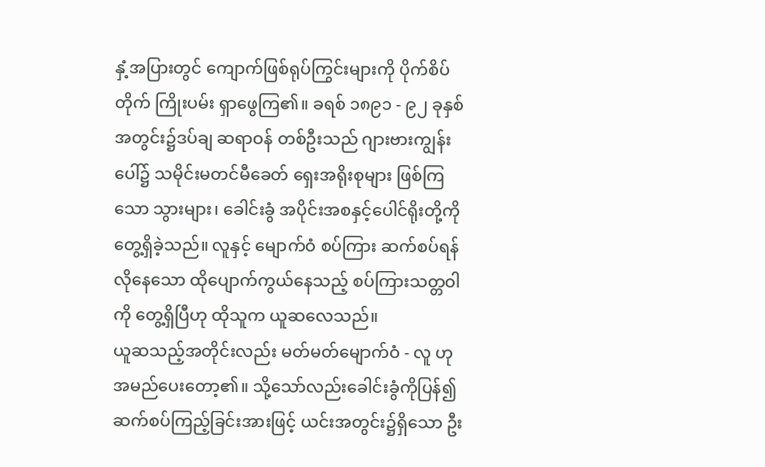နှံ့အပြားတွင် ကျောက်ဖြစ်ရုပ်ကြွင်းများကို ပိုက်စိပ်တိုက် ကြိုးပမ်း ရှာဖွေကြ၏။ ခရစ် ၁၈၉၁ - ၉၂ ခုနှစ်အတွင်း၌ဒပ်ချ ဆရာဝန် တစ်ဦးသည် ဂျားဗားကျွန်းပေါ်၌ သမိုင်းမတင်မီခေတ် ရှေးအရိုးစုများ ဖြစ်ကြသော သွားများ၊ ခေါင်းခွံ အပိုင်းအစနှင့်ပေါင်ရိုးတို့ကို တွေ့ရှိခဲ့သည်။ လူနှင့် မျောက်ဝံ စပ်ကြား ဆက်စပ်ရန်လိုနေသော ထိုပျောက်ကွယ်နေသည့် စပ်ကြားသတ္တဝါကို တွေ့ရှိပြီဟု ထိုသူက ယူဆလေသည်။
ယူဆသည့်အတိုင်းလည်း မတ်မတ်မျောက်ဝံ - လူ ဟု အမည်ပေးတော့၏။ သို့သော်လည်းခေါင်းခွံကိုပြန်၍ ဆက်စပ်ကြည့်ခြင်းအားဖြင့် ယင်းအတွင်း၌ရှိသော ဦး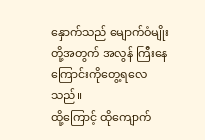နှောက်သည် မျောက်ဝံမျိုးတို့အတွက် အလွန် ကြီးနေကြောင်းကိုတွေ့ရလေသည်။
ထို့ကြောင့် ထိုကျောက်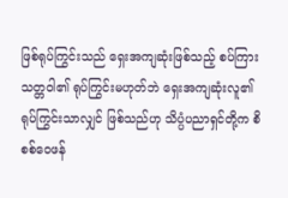ဖြစ်ရုပ်ကြွင်းသည် ရှေးအကျဆုံးဖြစ်သည့် စပ်ကြားသတ္တဝါ၏ ရုပ်ကြွင်းမဟုတ်ဘဲ ရှေးအကျဆုံးလူ၏ရုပ်ကြွင်းသာလျှင် ဖြစ်သည်ဟု သိပ္ပံပညာရှင်တို့က စိစစ်ဝေဖန်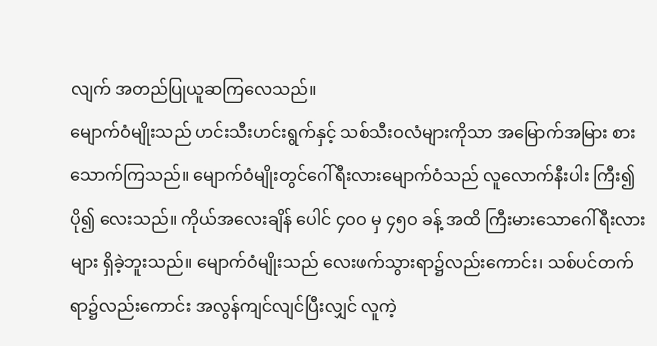လျက် အတည်ပြုယူဆကြလေသည်။
မျောက်ဝံမျိုးသည် ဟင်းသီးဟင်းရွက်နှင့် သစ်သီးဝလံများကိုသာ အမြောက်အမြား စားသောက်ကြသည်။ မျောက်ဝံမျိုးတွင်ဂေါ်ရီးလားမျောက်ဝံသည် လူလောက်နီးပါး ကြီး၍ ပို၍ လေးသည်။ ကိုယ်အလေးချိန် ပေါင် ၄ဝဝ မှ ၄၅ဝ ခန့် အထိ ကြီးမားသောဂေါ်ရီးလားများ ရှိခဲ့ဘူးသည်။ မျောက်ဝံမျိုးသည် လေးဖက်သွားရာ၌လည်းကောင်း၊ သစ်ပင်တက်ရာ၌လည်းကောင်း အလွန်ကျင်လျင်ပြီးလျှင် လူကဲ့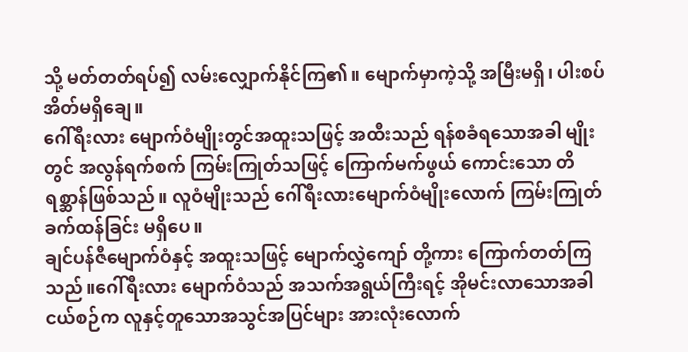သို့ မတ်တတ်ရပ်၍ လမ်းလျှောက်နိုင်ကြ၏။ မျောက်မှာကဲ့သို့ အမြီးမရှိ၊ ပါးစပ်အိတ်မရှိချေ။
ဂေါ်ရီးလား မျောက်ဝံမျိုးတွင်အထူးသဖြင့် အထီးသည် ရန်စခံရသောအခါ မျိုးတွင် အလွန်ရက်စက် ကြမ်းကြုတ်သဖြင့် ကြောက်မက်ဖွယ် ကောင်းသော တိရစ္ဆာန်ဖြစ်သည်။ လူဝံမျိုးသည် ဂေါ်ရီးလားမျောက်ဝံမျိုးလောက် ကြမ်းကြုတ် ခက်ထန်ခြင်း မရှိပေ။
ချင်ပန်ဇီမျောက်ဝံနှင့် အထူးသဖြင့် မျောက်လွှဲကျော် တို့ကား ကြောက်တတ်ကြသည်။ဂေါ်ရီးလား မျောက်ဝံသည် အသက်အရွယ်ကြီးရင့် အိုမင်းလာသောအခါ ငယ်စဉ်က လူနှင့်တူသောအသွင်အပြင်များ အားလုံးလောက်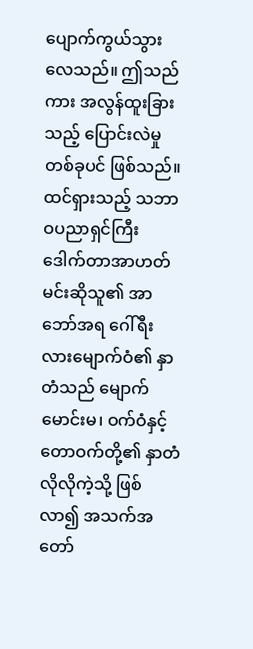ပျောက်ကွယ်သွားလေသည်။ ဤသည်ကား အလွန်ထူးခြားသည့် ပြောင်းလဲမှု တစ်ခုပင် ဖြစ်သည်။ ထင်ရှားသည့် သဘာဝပညာရှင်ကြီး ဒေါက်တာအာဟတ်မင်းဆိုသူ၏ အာဘော်အရ ဂေါ်ရီးလားမျောက်ဝံ၏ နှာတံသည် မျောက်မောင်းမ၊ ဝက်ဝံနှင့်တောဝက်တို့၏ နှာတံလိုလိုကဲ့သို့ ဖြစ်လာ၍ အသက်အတော်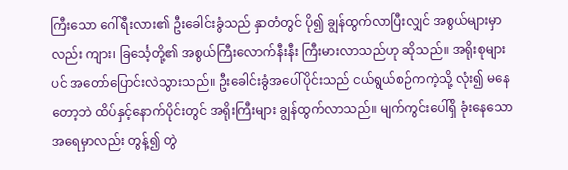ကြီးသော ဂေါ်ရီးလား၏ ဦးခေါင်းခွံသည် နှာတံတွင် ပို၍ ချွန်ထွက်လာပြီးလျှင် အစွယ်များမှာလည်း ကျား၊ ခြင်္သေ့တို့၏ အစွယ်ကြီးလောက်နီးနီး ကြီးမားလာသည်ဟု ဆိုသည်။ အရိုးစုများပင် အတော်ပြောင်းလဲသွားသည်။ ဦးခေါင်းခွံအပေါ်ပိုင်းသည် ငယ်ရွယ်စဉ်ကကဲ့သို့ လုံး၍ မနေတော့ဘဲ ထိပ်နှင့်နောက်ပိုင်းတွင် အရိုးကြီးများ ချွန်ထွက်လာသည်။ မျက်ကွင်းပေါ်ရှိ ခုံးနေသော အရေမှာလည်း တွန့်၍ တွဲ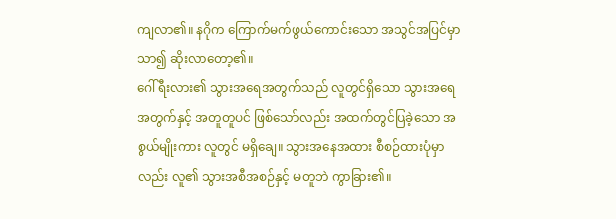ကျလာ၏။ နဂိုက ကြောက်မက်ဖွယ်ကောင်းသော အသွင်အပြင်မှာသာ၍ ဆိုးလာတော့၏။
ဂေါ်ရီးလား၏ သွားအရေအတွက်သည် လူတွင်ရှိသော သွားအရေအတွက်နှင့် အတူတူပင် ဖြစ်သော်လည်း အထက်တွင်ပြခဲ့သော အစွယ်မျိုးကား လူတွင် မရှိချေ။ သွားအနေအထား စီစဉ်ထားပုံမှာလည်း လူ၏ သွားအစီအစဉ်နှင့် မတူဘဲ ကွာခြား၏။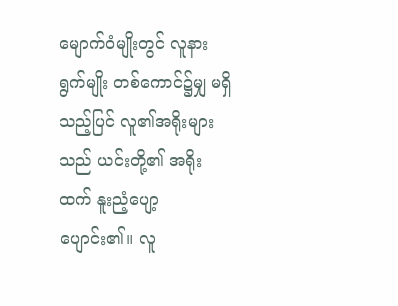မျောက်ဝံမျိုးတွင် လူနားရွက်မျိုး တစ်ကောင်၌မျှ မရှိသည့်ပြင် လူ၏အရိုးများသည် ယင်းတို့၏ အရိုးထက် နူးညံ့ပျော့ပျောင်း၏။ လူ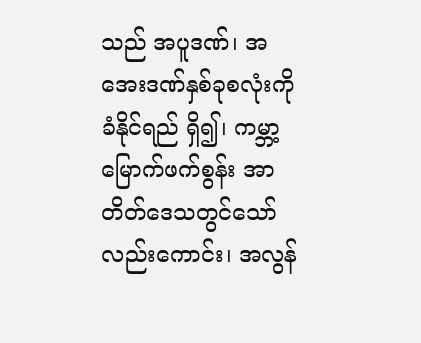သည် အပူဒဏ်၊ အအေးဒဏ်နှစ်ခုစလုံးကို ခံနိုင်ရည် ရှိ၍၊ ကမ္ဘာ့မြောက်ဖက်စွန်း အာတိတ်ဒေသတွင်သော်လည်းကောင်း၊ အလွန်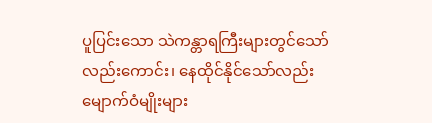ပူပြင်းသော သဲကန္တာရကြီးများတွင်သော်လည်းကောင်း၊ နေထိုင်နိုင်သော်လည်း မျောက်ဝံမျိုးများ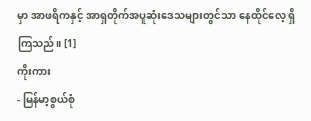မှာ အာဖရိကနှင့် အာရှတိုက်အပူဆုံးဒေသများတွင်သာ နေထိုင်လေ့ ရှိကြသည်။ [1]
ကိုးကား
- မြန်မာ့စွယ်စုံ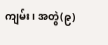ကျမ်း၊ အတွဲ(၉)